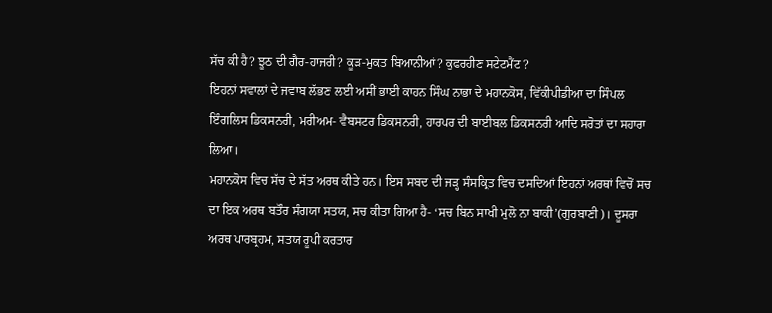ਸੱਚ ਕੀ ਹੈ? ਝੂਠ ਦੀ ਗੈਰ-ਹਾਜਰੀ? ਕੂੜ-ਮੁਕਤ ਬਿਆਨੀਆਂ? ਕੁਫਰਹੀਣ ਸਟੇਟਮੈਂਟ ?
ਇਹਨਾਂ ਸਵਾਲਾਂ ਦੇ ਜਵਾਬ ਲੱਭਣ ਲਈ ਅਸੀਂ ਭਾਈ ਕਾਹਨ ਸਿੰਘ ਨਾਭਾ ਦੇ ਮਹਾਨਕੋਸ, ਵਿੱਕੀਪੀਡੀਆ ਦਾ ਸਿੰਪਲ ਇੰਗਲਿਸ ਡਿਕਸਨਰੀ, ਮਰੀਅਮ- ਵੈਬਸਟਰ ਡਿਕਸਨਰੀ, ਹਾਰਪਰ ਦੀ ਬਾਈਬਲ ਡਿਕਸਨਰੀ ਆਦਿ ਸਰੋਤਾਂ ਦਾ ਸਹਾਰਾ ਲਿਆ।
ਮਹਾਨਕੋਸ ਵਿਚ ਸੱਚ ਦੇ ਸੱਤ ਅਰਥ ਕੀਤੇ ਹਨ। ਇਸ ਸਬਦ ਦੀ ਜੜ੍ਹ ਸੰਸਕ੍ਰਿਤ ਵਿਚ ਦਸਦਿਆਂ ਇਹਨਾਂ ਅਰਥਾਂ ਵਿਚੋਂ ਸਚ ਦਾ ਇਕ ਅਰਥ ਬਤੌਰ ਸੰਗਯਾ ਸਤਯ, ਸਚ ਕੀਤਾ ਗਿਆ ਹੈ- ‘ਸਚ ਬਿਨ ਸਾਖੀ ਮੁਲੋ ਨਾ ਬਾਕੀ’(ਗੁਰਬਾਣੀ)। ਦੂਸਰਾ ਅਰਥ ਪਾਰਬ੍ਰਹਮ, ਸਤਯ ਰੂਪੀ ਕਰਤਾਰ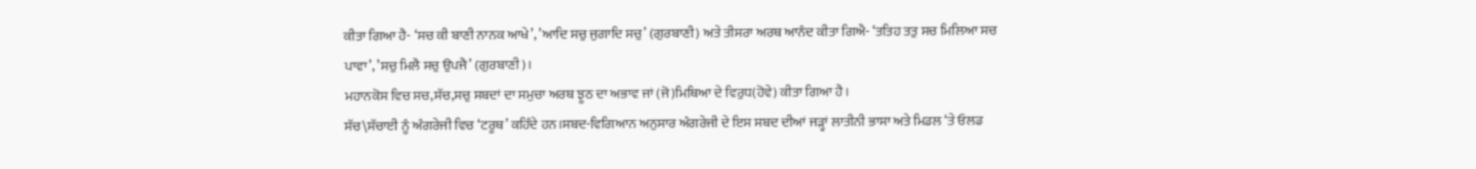ਕੀਤਾ ਗਿਆ ਹੈ- ‘ਸਚ ਕੀ ਬਾਣੀ ਨਾਨਕ ਆਖੇ’, ’ਆਦਿ ਸਚੁ ਜੁਗਾਦਿ ਸਚੁ’ (ਗੁਰਬਾਣੀ) ਅਤੇ ਤੀਸਰਾ ਅਰਥ ਆਨੰਦ ਕੀਤਾ ਗਿਐ- ‘ਤਤਿਹ ਤਤੁ ਸਚ ਮਿਲਿਆ ਸਚ ਪਾਵਾ’, ’ਸਚੁ ਮਿਲੈ ਸਚੁ ਉਪਜੈ’ (ਗੁਰਬਾਣੀ)।
ਮਹਾਨਕੋਸ ਵਿਚ ਸਚ,ਸੱਚ,ਸਚੁ ਸਬਦਾਂ ਦਾ ਸਮੁਚਾ ਅਰਥ ਝੂਠ ਦਾ ਅਭਾਵ ਜਾਂ (ਜੋ)ਮਿਥਿਆ ਦੇ ਵਿਰੁਧ(ਹੋਵੇ) ਕੀਤਾ ਗਿਆ ਹੈ।
ਸੱਚ\ਸੱਚਾਈ ਨੂੰ ਅੰਗਰੇਜੀ ਵਿਚ ‘ਟਰੂਥ’ ਕਹਿੰਦੇ ਹਨ।ਸਬਦ-ਵਿਗਿਆਨ ਅਨੁਸਾਰ ਅੰਗਰੇਜੀ ਦੇ ਇਸ ਸਬਦ ਦੀਆਂ ਜੜ੍ਹਾਂ ਲਾਤੀਨੀ ਭਾਸਾ ਅਤੇ ਮਿਡਲ ‘ਤੇ ਓਲਡ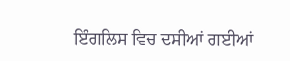ਇੰਗਲਿਸ ਵਿਚ ਦਸੀਆਂ ਗਈਆਂ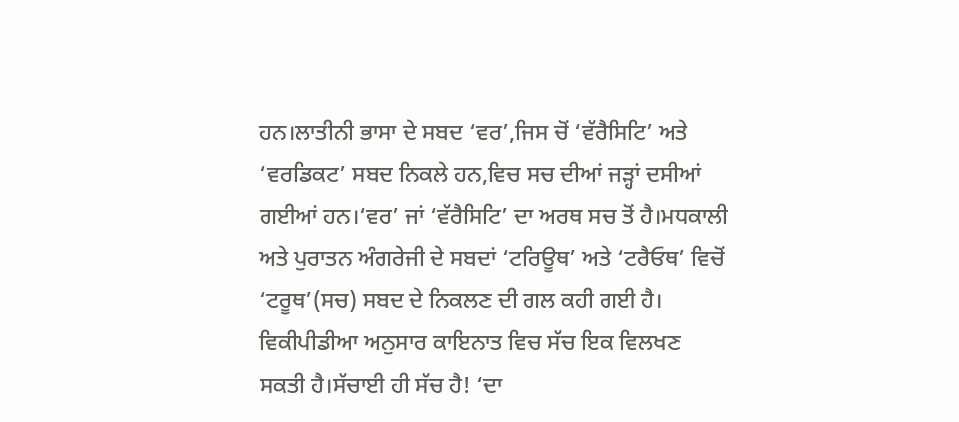ਹਨ।ਲਾਤੀਨੀ ਭਾਸਾ ਦੇ ਸਬਦ ‘ਵਰ’,ਜਿਸ ਚੋਂ ‘ਵੱਰੈਸਿਟਿ’ ਅਤੇ ‘ਵਰਡਿਕਟ’ ਸਬਦ ਨਿਕਲੇ ਹਨ,ਵਿਚ ਸਚ ਦੀਆਂ ਜੜ੍ਹਾਂ ਦਸੀਆਂ ਗਈਆਂ ਹਨ।‘ਵਰ’ ਜਾਂ ‘ਵੱਰੈਸਿਟਿ’ ਦਾ ਅਰਥ ਸਚ ਤੋਂ ਹੈ।ਮਧਕਾਲੀ ਅਤੇ ਪੁਰਾਤਨ ਅੰਗਰੇਜੀ ਦੇ ਸਬਦਾਂ ‘ਟਰਿਊਥ’ ਅਤੇ ‘ਟਰੈਓਥ’ ਵਿਚੋਂ ‘ਟਰੂਥ’(ਸਚ) ਸਬਦ ਦੇ ਨਿਕਲਣ ਦੀ ਗਲ ਕਹੀ ਗਈ ਹੈ।
ਵਿਕੀਪੀਡੀਆ ਅਨੁਸਾਰ ਕਾਇਨਾਤ ਵਿਚ ਸੱਚ ਇਕ ਵਿਲਖਣ ਸਕਤੀ ਹੈ।ਸੱਚਾਈ ਹੀ ਸੱਚ ਹੈ! ‘ਦਾ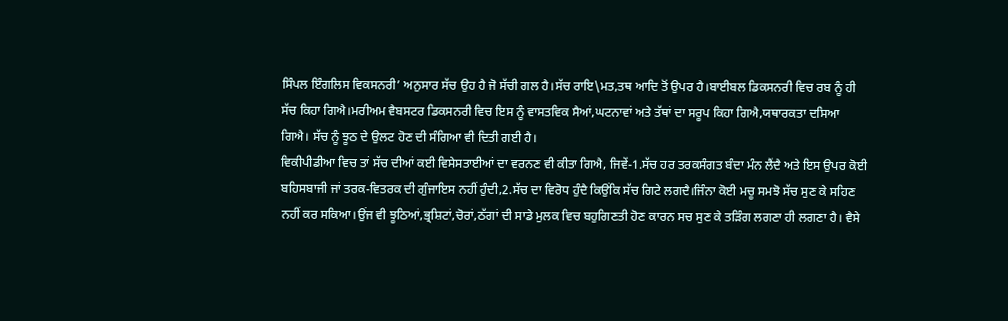ਸਿੰਪਲ ਇੰਗਲਿਸ ਵਿਕਸਨਰੀ’ ਅਨੁਸਾਰ ਸੱਚ ਉਹ ਹੈ ਜੋ ਸੱਚੀ ਗਲ ਹੈ।ਸੱਚ ਰਾਇ\ਮਤ,ਤਥ ਆਦਿ ਤੋਂ ਉਪਰ ਹੈ।ਬਾਈਬਲ ਡਿਕਸਨਰੀ ਵਿਚ ਰਬ ਨੂੰ ਹੀ ਸੱਚ ਕਿਹਾ ਗਿਐ।ਮਰੀਅਮ ਵੈਬਸਟਰ ਡਿਕਸਨਰੀ ਵਿਚ ਇਸ ਨੂੰ ਵਾਸਤਵਿਕ ਸੈਆਂ,ਘਟਨਾਵਾਂ ਅਤੇ ਤੱਥਾਂ ਦਾ ਸਰੂਪ ਕਿਹਾ ਗਿਐ,ਯਥਾਰਕਤਾ ਦਸਿਆ ਗਿਐ। ਸੱਚ ਨੂੰ ਝੂਠ ਦੇ ਉਲਟ ਹੋਣ ਦੀ ਸੰਗਿਆ ਵੀ ਦਿਤੀ ਗਈ ਹੈ।
ਵਿਕੀਪੀਡੀਆ ਵਿਚ ਤਾਂ ਸੱਚ ਦੀਆਂ ਕਈ ਵਿਸੇਸਤਾਈਆਂ ਦਾ ਵਰਨਣ ਵੀ ਕੀਤਾ ਗਿਐ, ਜਿਵੇਂ-1.ਸੱਚ ਹਰ ਤਰਕਸੰਗਤ ਬੰਦਾ ਮੰਨ ਲੈਂਦੈ ਅਤੇ ਇਸ ਉਪਰ ਕੋਈ ਬਹਿਸਬਾਜੀ ਜਾਂ ਤਰਕ-ਵਿਤਰਕ ਦੀ ਗੁੰਜਾਇਸ ਨਹੀਂ ਹੁੰਦੀ,2.ਸੱਚ ਦਾ ਵਿਰੋਧ ਹੁੰਦੈ ਕਿਉਂਕਿ ਸੱਚ ਗਿਟੇ ਲਗਦੈ।ਜਿੰਨਾ ਕੋਈ ਮਚੂ ਸਮਝੋ ਸੱਚ ਸੁਣ ਕੇ ਸਹਿਣ ਨਹੀਂ ਕਰ ਸਕਿਆ।ਉਂਜ ਵੀ ਝੂਠਿਆਂ,ਭ੍ਰਸ਼ਿਟਾਂ,ਚੋਰਾਂ,ਠੱਗਾਂ ਦੀ ਸਾਡੇ ਮੁਲਕ ਵਿਚ ਬਹੁਗਿਣਤੀ ਹੋਣ ਕਾਰਨ ਸਚ ਸੁਣ ਕੇ ਤੜਿੰਗ ਲਗਣਾ ਹੀ ਲਗਣਾ ਹੈ। ਵੈਸੇ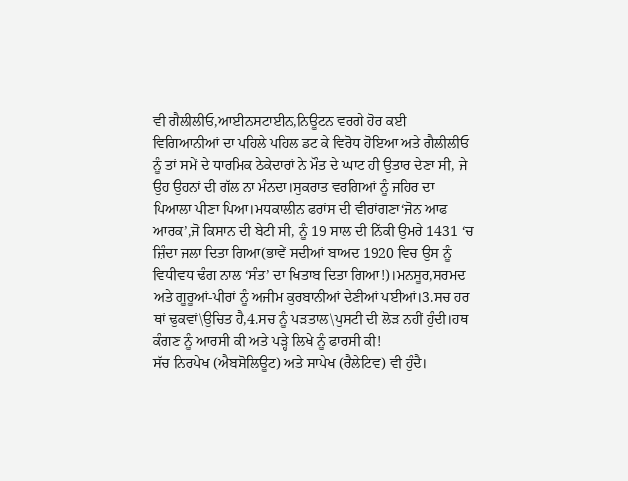ਵੀ ਗੈਲੀਲੀਓ,ਆਈਨਸਟਾਈਨ,ਨਿਊਟਨ ਵਰਗੇ ਹੋਰ ਕਈ ਵਿਗਿਆਨੀਆਂ ਦਾ ਪਹਿਲੇ ਪਹਿਲ ਡਟ ਕੇ ਵਿਰੋਧ ਹੋਇਆ ਅਤੇ ਗੈਲੀਲੀਓ ਨੂੰ ਤਾਂ ਸਮੇਂ ਦੇ ਧਾਰਮਿਕ ਠੇਕੇਦਾਰਾਂ ਨੇ ਮੌਤ ਦੇ ਘਾਟ ਹੀ ਉਤਾਰ ਦੇਣਾ ਸੀ, ਜੇ ਉਹ ਉਹਨਾਂ ਦੀ ਗੱਲ ਨਾ ਮੰਨਦਾ।ਸੁਕਰਾਤ ਵਰਗਿਆਂ ਨੂੰ ਜਹਿਰ ਦਾ ਪਿਆਲਾ ਪੀਣਾ ਪਿਆ।ਮਧਕਾਲੀਨ ਫਰਾਂਸ ਦੀ ਵੀਰਾਂਗਣਾ‘ਜੋਨ ਆਫ ਆਰਕ’,ਜੋ ਕਿਸਾਨ ਦੀ ਬੇਟੀ ਸੀ, ਨੂੰ 19 ਸਾਲ ਦੀ ਨਿੱਕੀ ਉਮਰੇ 1431 ‘ਚ ਜ਼ਿੰਦਾ ਜਲਾ ਦਿਤਾ ਗਿਆ(ਭਾਵੇਂ ਸਦੀਆਂ ਬਾਅਦ 1920 ਵਿਚ ਉਸ ਨੂੰ ਵਿਧੀਵਧ ਢੰਗ ਨਾਲ ‘ਸੰਤ’ ਦਾ ਖਿਤਾਬ ਦਿਤਾ ਗਿਆ!)।ਮਨਸੂਰ,ਸਰਮਦ ਅਤੇ ਗੂਰੂਆਂ-ਪੀਰਾਂ ਨੂੰ ਅਜੀਮ ਕੁਰਬਾਨੀਆਂ ਦੇਣੀਆਂ ਪਈਆਂ।3.ਸਚ ਹਰ ਥਾਂ ਢੁਕਵਾਂ\ਉਚਿਤ ਹੈ,4.ਸਚ ਨੂੰ ਪੜਤਾਲ\ਪੁਸਟੀ ਦੀ ਲੋੜ ਨਹੀਂ ਹੁੰਦੀ।ਹਥ ਕੰਗਣ ਨੂੰ ਆਰਸੀ ਕੀ ਅਤੇ ਪੜ੍ਹੇ ਲਿਖੇ ਨੂੰ ਫਾਰਸੀ ਕੀ!
ਸੱਚ ਨਿਰਪੇਖ (ਐਬਸੋਲਿਊਟ) ਅਤੇ ਸਾਪੇਖ (ਰੈਲੇਟਿਵ) ਵੀ ਹੁੰਦੈ।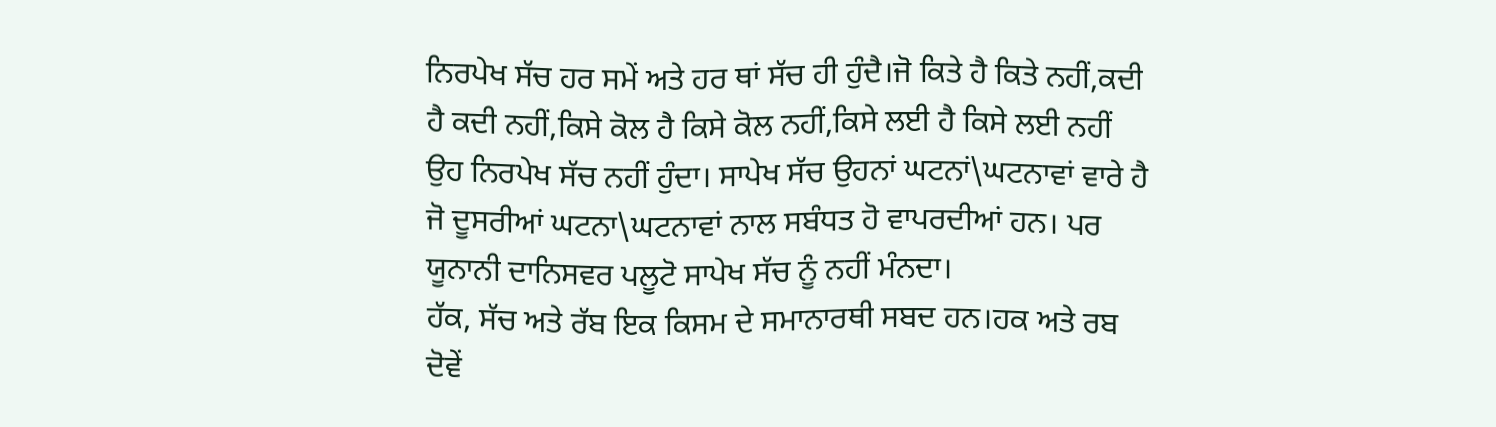ਨਿਰਪੇਖ ਸੱਚ ਹਰ ਸਮੇਂ ਅਤੇ ਹਰ ਥਾਂ ਸੱਚ ਹੀ ਹੁੰਦੈ।ਜੋ ਕਿਤੇ ਹੈ ਕਿਤੇ ਨਹੀਂ,ਕਦੀ ਹੈ ਕਦੀ ਨਹੀਂ,ਕਿਸੇ ਕੋਲ ਹੈ ਕਿਸੇ ਕੋਲ ਨਹੀਂ,ਕਿਸੇ ਲਈ ਹੈ ਕਿਸੇ ਲਈ ਨਹੀਂ ਉਹ ਨਿਰਪੇਖ ਸੱਚ ਨਹੀਂ ਹੁੰਦਾ। ਸਾਪੇਖ ਸੱਚ ਉਹਨਾਂ ਘਟਨਾਂ\ਘਟਨਾਵਾਂ ਵਾਰੇ ਹੈ ਜੋ ਦੂਸਰੀਆਂ ਘਟਨਾ\ਘਟਨਾਵਾਂ ਨਾਲ ਸਬੰਧਤ ਹੋ ਵਾਪਰਦੀਆਂ ਹਨ। ਪਰ ਯੂਨਾਨੀ ਦਾਨਿਸਵਰ ਪਲੂਟੋ ਸਾਪੇਖ ਸੱਚ ਨੂੰ ਨਹੀਂ ਮੰਨਦਾ।
ਹੱਕ, ਸੱਚ ਅਤੇ ਰੱਬ ਇਕ ਕਿਸਮ ਦੇ ਸਮਾਨਾਰਥੀ ਸਬਦ ਹਨ।ਹਕ ਅਤੇ ਰਬ ਦੋਵੇਂ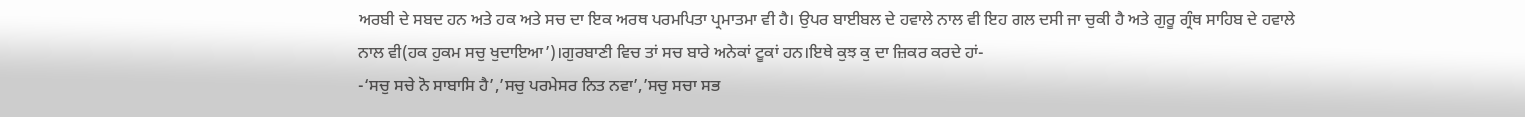ਅਰਬੀ ਦੇ ਸਬਦ ਹਨ ਅਤੇ ਹਕ ਅਤੇ ਸਚ ਦਾ ਇਕ ਅਰਥ ਪਰਮਪਿਤਾ ਪ੍ਰਮਾਤਮਾ ਵੀ ਹੈ। ਉਪਰ ਬਾਈਬਲ ਦੇ ਹਵਾਲੇ ਨਾਲ ਵੀ ਇਹ ਗਲ ਦਸੀ ਜਾ ਚੁਕੀ ਹੈ ਅਤੇ ਗੁਰੂ ਗ੍ਰੰਥ ਸਾਹਿਬ ਦੇ ਹਵਾਲੇ ਨਾਲ ਵੀ(ਹਕ ਹੁਕਮ ਸਚੁ ਖੁਦਾਇਆ’)।ਗੁਰਬਾਣੀ ਵਿਚ ਤਾਂ ਸਚ ਬਾਰੇ ਅਨੇਕਾਂ ਟੂਕਾਂ ਹਨ।ਇਥੇ ਕੁਝ ਕੁ ਦਾ ਜ਼ਿਕਰ ਕਰਦੇ ਹਾਂ-
-‘ਸਚੁ ਸਚੇ ਨੋ ਸਾਬਾਸਿ ਹੈ’,’ਸਚੁ ਪਰਮੇਸਰ ਨਿਤ ਨਵਾ’,’ਸਚੁ ਸਚਾ ਸਭ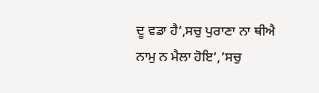ਦੂ ਵਡਾ ਹੈ’,ਸਚੁ ਪੁਰਾਣਾ ਨਾ ਥੀਐ ਨਾਮੁ ਨ ਮੈਲਾ ਹੋਇ’,’ਸਚੁ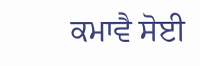ਕਮਾਵੈ ਸੋਈ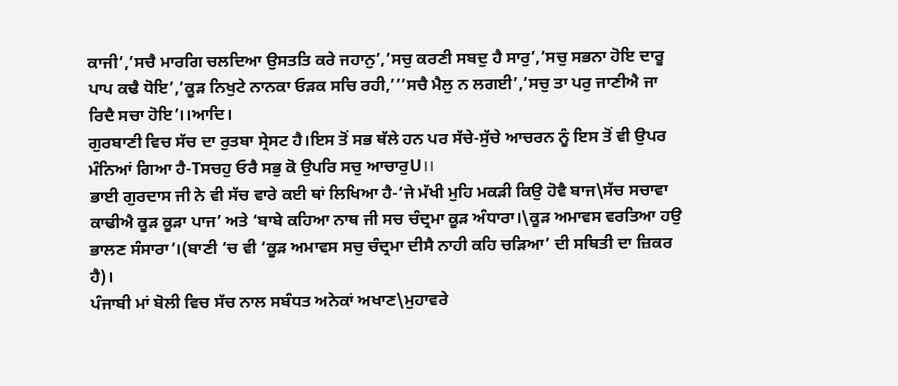ਕਾਜੀ’,’ਸਚੈ ਮਾਰਗਿ ਚਲਦਿਆ ਉਸਤਤਿ ਕਰੇ ਜਹਾਨੁ’,’ਸਚੁ ਕਰਣੀ ਸਬਦੁ ਹੈ ਸਾਰੁ’,’ਸਚੁ ਸਭਨਾ ਹੋਇ ਦਾਰੂ ਪਾਪ ਕਢੈ ਧੋਇ’,’ਕੂੜ ਨਿਖੁਟੇ ਨਾਨਕਾ ਓੜਕ ਸਚਿ ਰਹੀ,’’’ਸਚੈ ਮੈਲੁ ਨ ਲਗਈ’,’ਸਚੁ ਤਾ ਪਰੁ ਜਾਣੀਐ ਜਾ ਰਿਦੈ ਸਚਾ ਹੋਇ’।।ਆਦਿ।
ਗੁਰਬਾਣੀ ਵਿਚ ਸੱਚ ਦਾ ਰੁਤਬਾ ਸ੍ਰੇਸਟ ਹੈ।ਇਸ ਤੋਂ ਸਭ ਥੱਲੇ ਹਨ ਪਰ ਸੱਚੇ-ਸੁੱਚੇ ਆਚਰਨ ਨੂੰ ਇਸ ਤੋਂ ਵੀ ਉਪਰ ਮੰਨਿਆਂ ਗਿਆ ਹੈ-Tਸਚਹੁ ਓਰੈ ਸਭੁ ਕੋ ਉਪਰਿ ਸਚੁ ਆਚਾਰੁU।।
ਭਾਈ ਗੁਰਦਾਸ ਜੀ ਨੇ ਵੀ ਸੱਚ ਵਾਰੇ ਕਈ ਥਾਂ ਲਿਖਿਆ ਹੈ-‘ਜੇ ਮੱਖੀ ਮੁਹਿ ਮਕੜੀ ਕਿਉ ਹੋਵੈ ਬਾਜ\ਸੱਚ ਸਚਾਵਾ ਕਾਢੀਐ ਕੂੜ ਕੂੜਾ ਪਾਜ’ ਅਤੇ ‘ਬਾਬੇ ਕਹਿਆ ਨਾਥ ਜੀ ਸਚ ਚੰਦ੍ਰਮਾ ਕੂੜ ਅੰਧਾਰਾ।\ਕੂੜ ਅਮਾਵਸ ਵਰਤਿਆ ਹਉ ਭਾਲਣ ਸੰਸਾਰਾ’।(ਬਾਣੀ ‘ਚ ਵੀ ‘ਕੂੜ ਅਮਾਵਸ ਸਚੁ ਚੰਦ੍ਰਮਾ ਦੀਸੈ ਨਾਹੀ ਕਹਿ ਚੜਿਆ’ ਦੀ ਸਥਿਤੀ ਦਾ ਜ਼ਿਕਰ ਹੈ)।
ਪੰਜਾਬੀ ਮਾਂ ਬੋਲੀ ਵਿਚ ਸੱਚ ਨਾਲ ਸਬੰਧਤ ਅਨੇਕਾਂ ਅਖਾਣ\ਮੁਹਾਵਰੇ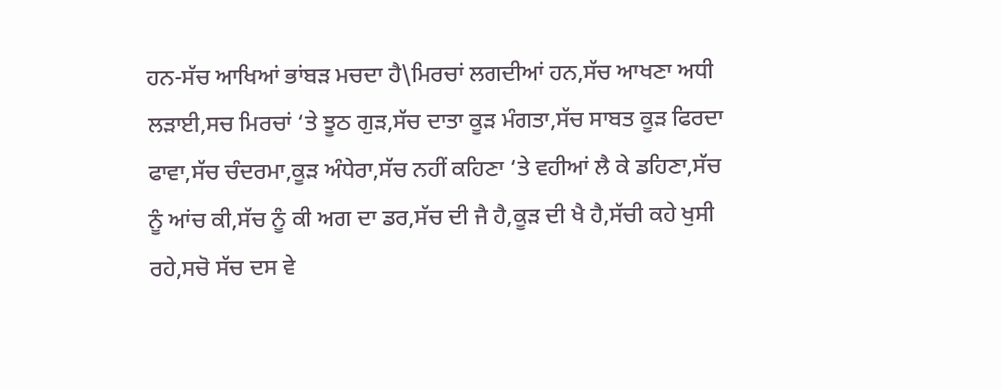ਹਨ-ਸੱਚ ਆਖਿਆਂ ਭਾਂਬੜ ਮਚਦਾ ਹੈ\ਮਿਰਚਾਂ ਲਗਦੀਆਂ ਹਨ,ਸੱਚ ਆਖਣਾ ਅਧੀ ਲੜਾਈ,ਸਚ ਮਿਰਚਾਂ ‘ਤੇ ਝੂਠ ਗੁੜ,ਸੱਚ ਦਾਤਾ ਕੂੜ ਮੰਗਤਾ,ਸੱਚ ਸਾਬਤ ਕੂੜ ਫਿਰਦਾ ਫਾਵਾ,ਸੱਚ ਚੰਦਰਮਾ,ਕੂੜ ਅੰਧੇਰਾ,ਸੱਚ ਨਹੀਂ ਕਹਿਣਾ ‘ਤੇ ਵਹੀਆਂ ਲੈ ਕੇ ਡਹਿਣਾ,ਸੱਚ ਨੂੰ ਆਂਚ ਕੀ,ਸੱਚ ਨੂੰ ਕੀ ਅਗ ਦਾ ਡਰ,ਸੱਚ ਦੀ ਜੈ ਹੈ,ਕੂੜ ਦੀ ਖੈ ਹੈ,ਸੱਚੀ ਕਹੇ ਖੁਸੀ ਰਹੇ,ਸਚੋ ਸੱਚ ਦਸ ਵੇ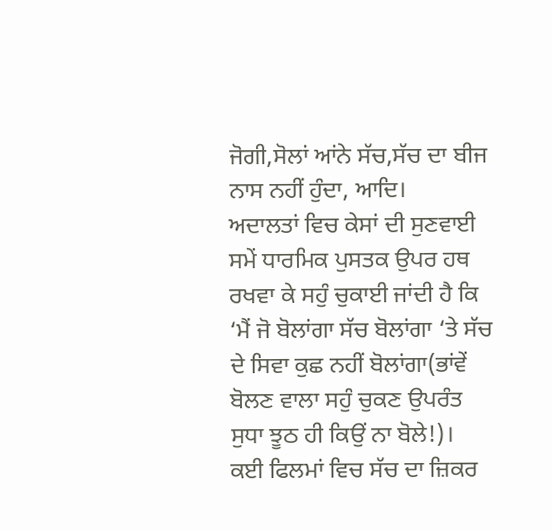ਜੋਗੀ,ਸੋਲਾਂ ਆਂਨੇ ਸੱਚ,ਸੱਚ ਦਾ ਬੀਜ ਨਾਸ ਨਹੀਂ ਹੁੰਦਾ, ਆਦਿ।
ਅਦਾਲਤਾਂ ਵਿਚ ਕੇਸਾਂ ਦੀ ਸੁਣਵਾਈ ਸਮੇਂ ਧਾਰਮਿਕ ਪੁਸਤਕ ਉਪਰ ਹਥ ਰਖਵਾ ਕੇ ਸਹੁੰ ਚੁਕਾਈ ਜਾਂਦੀ ਹੈ ਕਿ ‘ਮੈਂ ਜੋ ਬੋਲਾਂਗਾ ਸੱਚ ਬੋਲਾਂਗਾ ‘ਤੇ ਸੱਚ ਦੇ ਸਿਵਾ ਕੁਛ ਨਹੀਂ ਬੋਲਾਂਗਾ(ਭਾਂਵੇਂ ਬੋਲਣ ਵਾਲਾ ਸਹੁੰ ਚੁਕਣ ਉਪਰੰਤ ਸੁਧਾ ਝੂਠ ਹੀ ਕਿਉਂ ਨਾ ਬੋਲੇ!)।
ਕਈ ਫਿਲਮਾਂ ਵਿਚ ਸੱਚ ਦਾ ਜ਼ਿਕਰ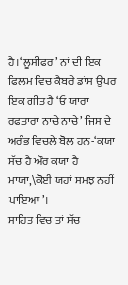ਹੈ।‘ਲੂਸੀਫਰ’ ਨਾਂ ਦੀ ਇਕ ਫਿਲਮ ਵਿਚ ਕੈਬਰੇ ਡਾਂਸ ਉਪਰ ਇਕ ਗੀਤ ਹੈ ‘ਓ ਯਾਰਾ ਰਫਤਾਰਾ ਨਾਚੇ ਨਾਚੇ’ ਜਿਸ ਦੇ ਅਰੰਭ ਵਿਚਲੇ ਬੋਲ ਹਨ-‘ਕਯਾ ਸੱਚ ਹੈ ਔਰ ਕਯਾ ਹੈ ਮਾਯਾ,\ਕੋਈ ਯਹਾਂ ਸਮਝ ਨਹੀਂ ਪਾਇਆ’।
ਸਾਹਿਤ ਵਿਚ ਤਾਂ ਸੱਚ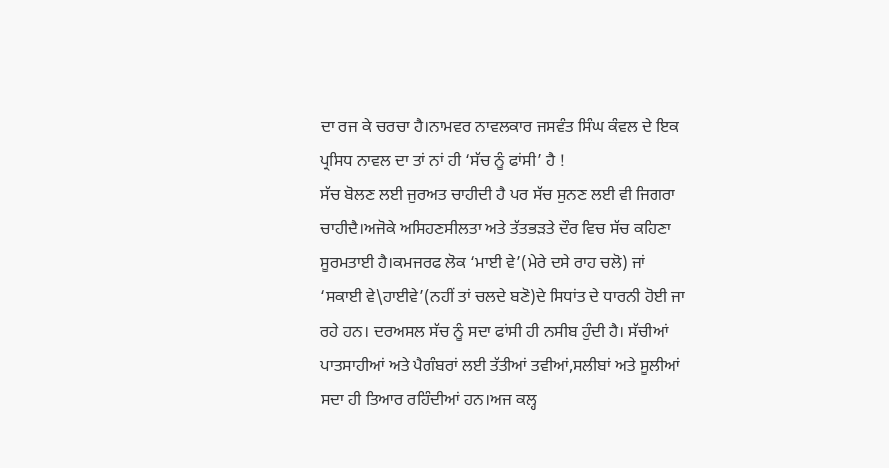ਦਾ ਰਜ ਕੇ ਚਰਚਾ ਹੈ।ਨਾਮਵਰ ਨਾਵਲਕਾਰ ਜਸਵੰਤ ਸਿੰਘ ਕੰਵਲ ਦੇ ਇਕ ਪ੍ਰਸਿਧ ਨਾਵਲ ਦਾ ਤਾਂ ਨਾਂ ਹੀ ‘ਸੱਚ ਨੂੰ ਫਾਂਸੀ’ ਹੈ !
ਸੱਚ ਬੋਲਣ ਲਈ ਜੁਰਅਤ ਚਾਹੀਦੀ ਹੈ ਪਰ ਸੱਚ ਸੁਨਣ ਲਈ ਵੀ ਜਿਗਰਾ ਚਾਹੀਦੈ।ਅਜੋਕੇ ਅਸਿਹਣਸੀਲਤਾ ਅਤੇ ਤੱਤਭੜਤੇ ਦੌਰ ਵਿਚ ਸੱਚ ਕਹਿਣਾ ਸੂਰਮਤਾਈ ਹੈ।ਕਮਜਰਫ ਲੋਕ ‘ਮਾਈ ਵੇ’(ਮੇਰੇ ਦਸੇ ਰਾਹ ਚਲੋ) ਜਾਂ ‘ਸਕਾਈ ਵੇ\ਹਾਈਵੇ’(ਨਹੀਂ ਤਾਂ ਚਲਦੇ ਬਣੋ)ਦੇ ਸਿਧਾਂਤ ਦੇ ਧਾਰਨੀ ਹੋਈ ਜਾ ਰਹੇ ਹਨ। ਦਰਅਸਲ ਸੱਚ ਨੂੰ ਸਦਾ ਫਾਂਸੀ ਹੀ ਨਸੀਬ ਹੁੰਦੀ ਹੈ। ਸੱਚੀਆਂ ਪਾਤਸਾਹੀਆਂ ਅਤੇ ਪੈਗੰਬਰਾਂ ਲਈ ਤੱਤੀਆਂ ਤਵੀਆਂ,ਸਲੀਬਾਂ ਅਤੇ ਸੂਲੀਆਂ ਸਦਾ ਹੀ ਤਿਆਰ ਰਹਿੰਦੀਆਂ ਹਨ।ਅਜ ਕਲ੍ਹ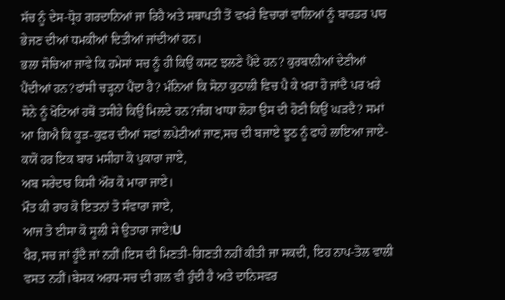ਸੱਚ ਨੂੰ ਦੇਸ-ਧ੍ਰੋਹ ਗਰਦਾਨਿਆਂ ਜਾ ਰਿਹੈ ਅਤੇ ਸਥਾਪਤੀ ਤੋਂ ਵਖਰੇ ਵਿਚਾਰਾਂ ਵਾਲਿਆਂ ਨੂੰ ਬਾਰਡਰ ਪਾਰ ਭੇਜਣ ਦੀਆਂ ਧਮਕੀਆਂ ਦਿਤੀਆਂ ਜਾਂਦੀਆਂ ਹਨ।
ਭਲਾ ਸੋਚਿਆ ਜਾਵੇ ਕਿ ਹਮੇਸਾਂ ਸਚ ਨੂੰ ਹੀ ਕਿਉਂ ਕਸਟ ਝਲਣੇ ਪੈਂਦੇ ਹਨ? ਕੁਰਬਾਨੀਆਂ ਦੇਣੀਆਂ ਪੈਂਦੀਆਂ ਹਨ?ਫਾਂਸੀ ਚੜ੍ਹਨਾ ਪੈਂਦਾ ਹੈ? ਮੰਨਿਆਂ ਕਿ ਸੋਨਾ ਕੁਠਾਲੀ ਵਿਚ ਪੈ ਕੇ ਖਰਾ ਹੋ ਜਾਂਦੈ ਪਰ ਖਰੇ ਸੋਨੇ ਨੂੰ ਖੋਟਿਆਂ ਹਥੋਂ ਤਸੀਹੇ ਕਿਉਂ ਮਿਲਦੇ ਹਨ?ਜੰਗ ਖਾਧਾ ਲੋਹਾ ਉਸ ਦੀ ਹੋਣੀ ਕਿਉਂ ਘੜਦੈ? ਸਮਾਂ ਆ ਗਿਐ ਕਿ ਕੂੜ-ਕੁਫਰ ਦੀਆਂ ਸਫਾਂ ਲਪੇਟੀਆਂ ਜਾਣ,ਸਚ ਦੀ ਬਜਾਏ ਝੂਠ ਨੂੰ ਫਾਹੇ ਲਾਇਆ ਜਾਏ-
ਕਯੋਂ ਹਰ ਇਕ ਬਾਰ ਮਸੀਹਾ ਕੋ ਪੁਕਾਰਾ ਜਾਏ,
ਅਬ ਸਰੇਦਾਰ ਕਿਸੀ ਔਰ ਕੋ ਮਾਰਾ ਜਾਏ।
ਮੌਤ ਕੀ ਰਾਹ ਕੋ ਇਤਨਾਂ ਤੋ ਸੰਵਾਰਾ ਜਾਏ,
ਆਜ ਤੋ ਈਸਾ ਕੋ ਸੂਲੀ ਸੇ ਉਤਾਰਾ ਜਾਏ!U
ਖੈਰ,ਸਚ ਜਾਂ ਹੂੰਦੈ ਜਾਂ ਨਹੀਂ।ਇਸ ਦੀ ਮਿਣਤੀ-ਗਿਣਤੀ ਨਹੀਂ ਕੀਤੀ ਜਾ ਸਕਦੀ, ਇਹ ਨਾਪ-ਤੋਲ ਵਾਲੀ ਵਸਤ ਨਹੀਂ।ਬੇਸਕ ਅਰਧ-ਸਚ ਦੀ ਗਲ ਵੀ ਹੁੰਦੀ ਹੈ ਅਤੇ ਦਾਨਿਸਵਰ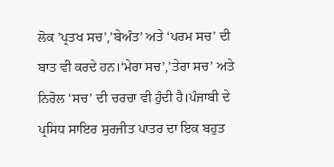ਲੋਕ ’ਪ੍ਰਤਖ ਸਚ’,’ਬੇਅੰਤ’ ਅਤੇ ‘ਪਰਮ ਸਚ’ ਦੀ ਬਾਤ ਵੀ ਕਰਦੇ ਹਨ।‘ਮੇਰਾ ਸਚ’,’ਤੇਰਾ ਸਚ’ ਅਤੇ ਨਿਰੋਲ ‘ਸਚ’ ਦੀ ਚਰਚਾ ਵੀ ਹੁੰਦੀ ਹੈ।ਪੰਜਾਬੀ ਦੇ ਪ੍ਰਸਿਧ ਸਾਇਰ ਸੁਰਜੀਤ ਪਾਤਰ ਦਾ ਇਕ ਬਹੁਤ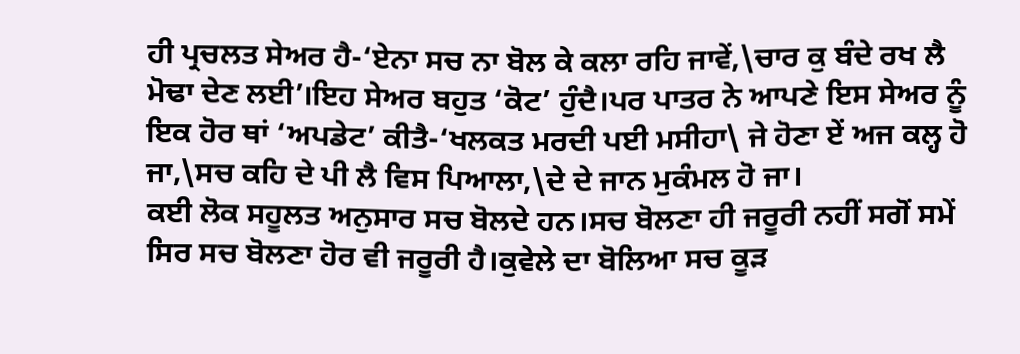ਹੀ ਪ੍ਰਚਲਤ ਸੇਅਰ ਹੈ-‘ਏਨਾ ਸਚ ਨਾ ਬੋਲ ਕੇ ਕਲਾ ਰਹਿ ਜਾਵੇਂ,\ਚਾਰ ਕੁ ਬੰਦੇ ਰਖ ਲੈ ਮੋਢਾ ਦੇਣ ਲਈ’।ਇਹ ਸੇਅਰ ਬਹੁਤ ‘ਕੋਟ’ ਹੁੰਦੈ।ਪਰ ਪਾਤਰ ਨੇ ਆਪਣੇ ਇਸ ਸੇਅਰ ਨੂੰ ਇਕ ਹੋਰ ਥਾਂ ‘ਅਪਡੇਟ’ ਕੀਤੈ-‘ਖਲਕਤ ਮਰਦੀ ਪਈ ਮਸੀਹਾ\ ਜੇ ਹੋਣਾ ਏਂ ਅਜ ਕਲ੍ਹ ਹੋ ਜਾ,\ਸਚ ਕਹਿ ਦੇ ਪੀ ਲੈ ਵਿਸ ਪਿਆਲਾ,\ਦੇ ਦੇ ਜਾਨ ਮੁਕੰਮਲ ਹੋ ਜਾ।
ਕਈ ਲੋਕ ਸਹੂਲਤ ਅਨੁਸਾਰ ਸਚ ਬੋਲਦੇ ਹਨ।ਸਚ ਬੋਲਣਾ ਹੀ ਜਰੂਰੀ ਨਹੀਂ ਸਗੋਂ ਸਮੇਂ ਸਿਰ ਸਚ ਬੋਲਣਾ ਹੋਰ ਵੀ ਜਰੂਰੀ ਹੈ।ਕੁਵੇਲੇ ਦਾ ਬੋਲਿਆ ਸਚ ਕੂੜ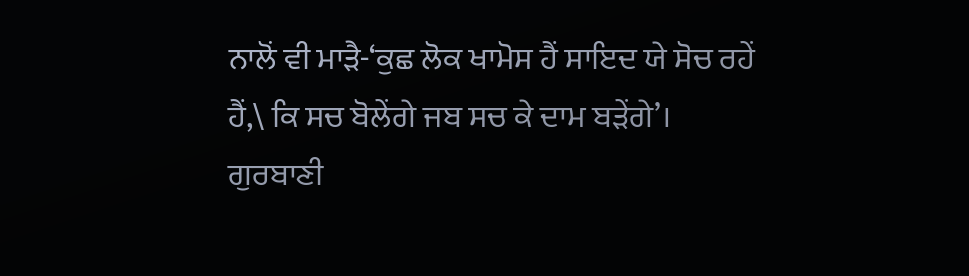ਨਾਲੋਂ ਵੀ ਮਾੜੈ-‘ਕੁਛ ਲੋਕ ਖਾਮੋਸ ਹੈਂ ਸਾਇਦ ਯੇ ਸੋਚ ਰਹੇਂ ਹੈਂ,\ ਕਿ ਸਚ ਬੋਲੇਂਗੇ ਜਬ ਸਚ ਕੇ ਦਾਮ ਬੜੇਂਗੇ’।
ਗੁਰਬਾਣੀ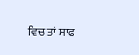ਵਿਚ ਤਾਂ ਸਾਫ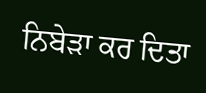ਨਿਬੇੜਾ ਕਰ ਦਿਤਾ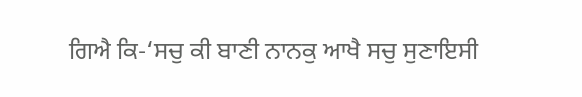ਗਿਐ ਕਿ-‘ਸਚੁ ਕੀ ਬਾਣੀ ਨਾਨਕੁ ਆਖੈ ਸਚੁ ਸੁਣਾਇਸੀ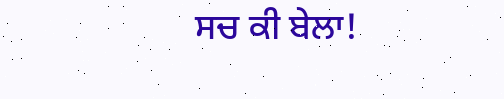ਸਚ ਕੀ ਬੇਲਾ!